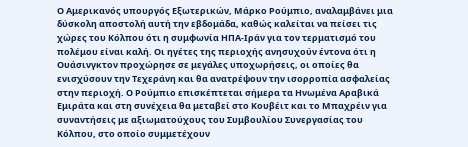Ο Αμερικανός υπουργός Εξωτερικών, Μάρκο Ρούμπιο, αναλαμβάνει μια δύσκολη αποστολή αυτή την εβδομάδα, καθώς καλείται να πείσει τις χώρες του Κόλπου ότι η συμφωνία ΗΠΑ-Ιράν για τον τερματισμό του πολέμου είναι καλή. Οι ηγέτες της περιοχής ανησυχούν έντονα ότι η Ουάσινγκτον προχώρησε σε μεγάλες υποχωρήσεις, οι οποίες θα ενισχύσουν την Τεχεράνη και θα ανατρέψουν την ισορροπία ασφαλείας στην περιοχή. Ο Ρούμπιο επισκέπτεται σήμερα τα Ηνωμένα Αραβικά Εμιράτα και στη συνέχεια θα μεταβεί στο Κουβέιτ και το Μπαχρέιν για συναντήσεις με αξιωματούχους του Συμβουλίου Συνεργασίας του Κόλπου, στο οποίο συμμετέχουν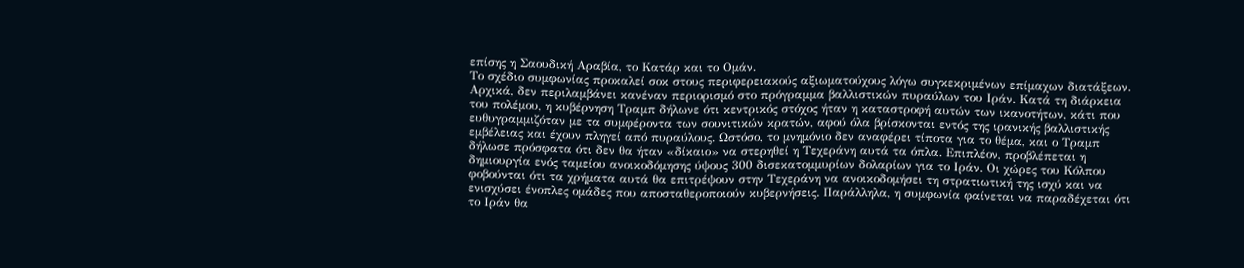επίσης η Σαουδική Αραβία, το Κατάρ και το Ομάν.
Το σχέδιο συμφωνίας προκαλεί σοκ στους περιφερειακούς αξιωματούχους λόγω συγκεκριμένων επίμαχων διατάξεων. Αρχικά, δεν περιλαμβάνει κανέναν περιορισμό στο πρόγραμμα βαλλιστικών πυραύλων του Ιράν. Κατά τη διάρκεια του πολέμου, η κυβέρνηση Τραμπ δήλωνε ότι κεντρικός στόχος ήταν η καταστροφή αυτών των ικανοτήτων, κάτι που ευθυγραμμιζόταν με τα συμφέροντα των σουνιτικών κρατών, αφού όλα βρίσκονται εντός της ιρανικής βαλλιστικής εμβέλειας και έχουν πληγεί από πυραύλους. Ωστόσο, το μνημόνιο δεν αναφέρει τίποτα για το θέμα, και ο Τραμπ δήλωσε πρόσφατα ότι δεν θα ήταν «δίκαιο» να στερηθεί η Τεχεράνη αυτά τα όπλα. Επιπλέον, προβλέπεται η δημιουργία ενός ταμείου ανοικοδόμησης ύψους 300 δισεκατομμυρίων δολαρίων για το Ιράν. Οι χώρες του Κόλπου φοβούνται ότι τα χρήματα αυτά θα επιτρέψουν στην Τεχεράνη να ανοικοδομήσει τη στρατιωτική της ισχύ και να ενισχύσει ένοπλες ομάδες που αποσταθεροποιούν κυβερνήσεις. Παράλληλα, η συμφωνία φαίνεται να παραδέχεται ότι το Ιράν θα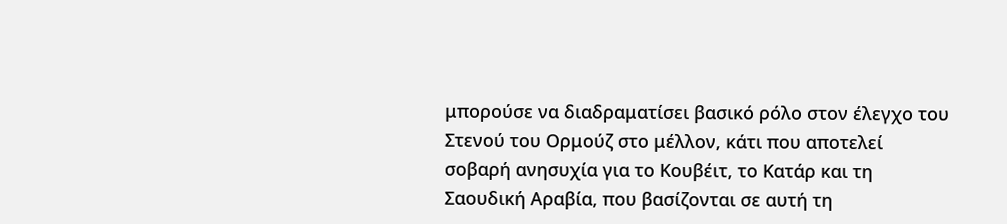μπορούσε να διαδραματίσει βασικό ρόλο στον έλεγχο του Στενού του Ορμούζ στο μέλλον, κάτι που αποτελεί σοβαρή ανησυχία για το Κουβέιτ, το Κατάρ και τη Σαουδική Αραβία, που βασίζονται σε αυτή τη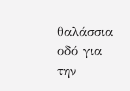θαλάσσια οδό για την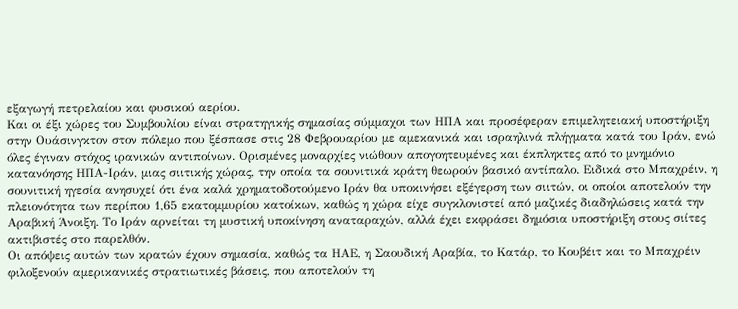εξαγωγή πετρελαίου και φυσικού αερίου.
Και οι έξι χώρες του Συμβουλίου είναι στρατηγικής σημασίας σύμμαχοι των ΗΠΑ και προσέφεραν επιμελητειακή υποστήριξη στην Ουάσινγκτον στον πόλεμο που ξέσπασε στις 28 Φεβρουαρίου με αμεκανικά και ισραηλινά πλήγματα κατά του Ιράν, ενώ όλες έγιναν στόχος ιρανικών αντιποίνων. Ορισμένες μοναρχίες νιώθουν απογοητευμένες και έκπληκτες από το μνημόνιο κατανόησης ΗΠΑ-Ιράν, μιας σιιτικής χώρας, την οποία τα σουνιτικά κράτη θεωρούν βασικό αντίπαλο. Ειδικά στο Μπαχρέιν, η σουνιτική ηγεσία ανησυχεί ότι ένα καλά χρηματοδοτούμενο Ιράν θα υποκινήσει εξέγερση των σιιτών, οι οποίοι αποτελούν την πλειονότητα των περίπου 1,65 εκατομμυρίου κατοίκων, καθώς η χώρα είχε συγκλονιστεί από μαζικές διαδηλώσεις κατά την Αραβική Άνοιξη. Το Ιράν αρνείται τη μυστική υποκίνηση αναταραχών, αλλά έχει εκφράσει δημόσια υποστήριξη στους σιίτες ακτιβιστές στο παρελθόν.
Οι απόψεις αυτών των κρατών έχουν σημασία, καθώς τα ΗΑΕ, η Σαουδική Αραβία, το Κατάρ, το Κουβέιτ και το Μπαχρέιν φιλοξενούν αμερικανικές στρατιωτικές βάσεις, που αποτελούν τη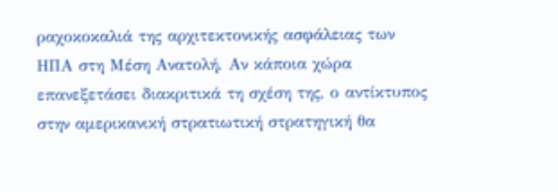ραχοκοκαλιά της αρχιτεκτονικής ασφάλειας των ΗΠΑ στη Μέση Ανατολή. Αν κάποια χώρα επανεξετάσει διακριτικά τη σχέση της, ο αντίκτυπος στην αμερικανική στρατιωτική στρατηγική θα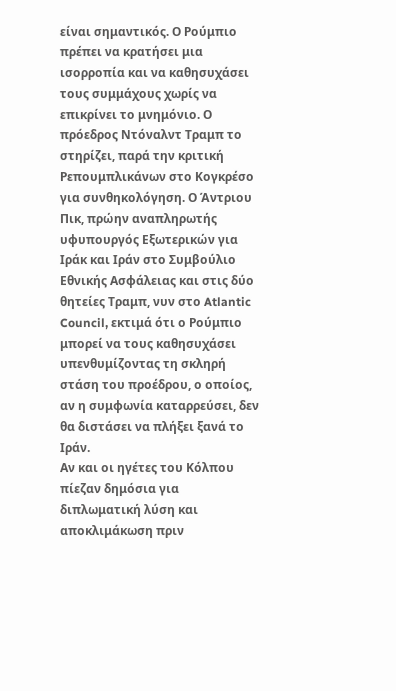είναι σημαντικός. Ο Ρούμπιο πρέπει να κρατήσει μια ισορροπία και να καθησυχάσει τους συμμάχους χωρίς να επικρίνει το μνημόνιο. Ο πρόεδρος Ντόναλντ Τραμπ το στηρίζει, παρά την κριτική Ρεπουμπλικάνων στο Κογκρέσο για συνθηκολόγηση. Ο Άντριου Πικ, πρώην αναπληρωτής υφυπουργός Εξωτερικών για Ιράκ και Ιράν στο Συμβούλιο Εθνικής Ασφάλειας και στις δύο θητείες Τραμπ, νυν στο Atlantic Council, εκτιμά ότι ο Ρούμπιο μπορεί να τους καθησυχάσει υπενθυμίζοντας τη σκληρή στάση του προέδρου, ο οποίος, αν η συμφωνία καταρρεύσει, δεν θα διστάσει να πλήξει ξανά το Ιράν.
Αν και οι ηγέτες του Κόλπου πίεζαν δημόσια για διπλωματική λύση και αποκλιμάκωση πριν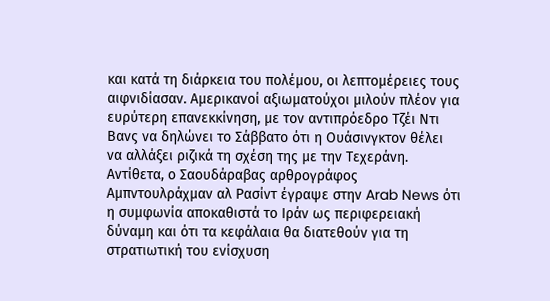και κατά τη διάρκεια του πολέμου, οι λεπτομέρειες τους αιφνιδίασαν. Αμερικανοί αξιωματούχοι μιλούν πλέον για ευρύτερη επανεκκίνηση, με τον αντιπρόεδρο Τζέι Ντι Βανς να δηλώνει το Σάββατο ότι η Ουάσινγκτον θέλει να αλλάξει ριζικά τη σχέση της με την Τεχεράνη. Αντίθετα, ο Σαουδάραβας αρθρογράφος Αμπντουλράχμαν αλ Ρασίντ έγραψε στην Arab News ότι η συμφωνία αποκαθιστά το Ιράν ως περιφερειακή δύναμη και ότι τα κεφάλαια θα διατεθούν για τη στρατιωτική του ενίσχυση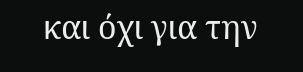και όχι για την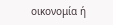οικονομία ή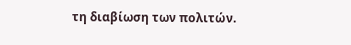τη διαβίωση των πολιτών.